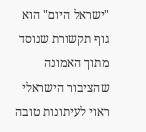"ישראל היום" הוא גוף תקשורת שנוסד מתוך האמונה שהציבור הישראלי ראוי לעיתונות טובה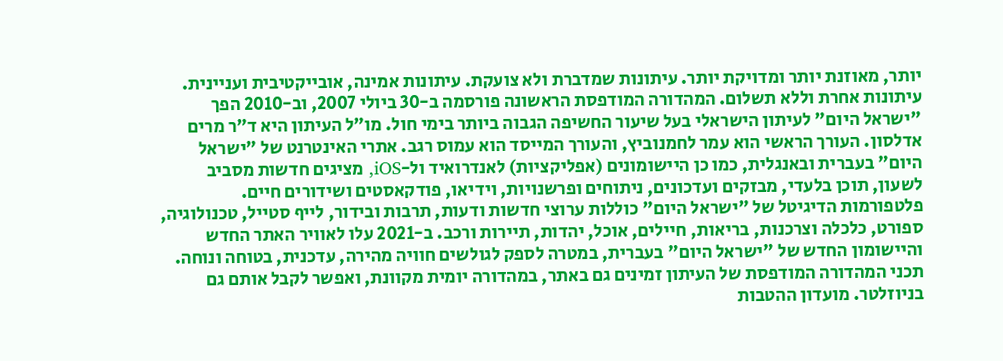יותר, מאוזנת יותר ומדויקת יותר. עיתונות שמדברת ולא צועקת. עיתונות אמינה, אובייקטיבית ועניינית. עיתונות אחרת וללא תשלום. המהדורה המודפסת הראשונה פורסמה ב-30 ביולי 2007, וב-2010 הפך "ישראל היום" לעיתון הישראלי בעל שיעור החשיפה הגבוה ביותר בימי חול. מו"ל העיתון היא ד"ר מרים אדלסון. העורך הראשי הוא עמר לחמנוביץ, והעורך המייסד הוא עמוס רגב. אתרי האינטרנט של "ישראל היום" בעברית ובאנגלית, כמו כן היישומונים (אפליקציות) לאנדרואיד ול-iOS, מציגים חדשות מסביב לשעון, תוכן בלעדי, מבזקים ועדכונים, ניתוחים ופרשנויות, וידיאו, פודקאסטים ושידורים חיים. פלטפורמות הדיגיטל של "ישראל היום" כוללות ערוצי חדשות ודעות, תרבות ובידור, לייף סטייל, טכנולוגיה, ספורט, כלכלה וצרכנות, בריאות, חיילים, אוכל, יהדות, תיירות ורכב. ב-2021 עלו לאוויר האתר החדש והיישומון החדש של "ישראל היום" בעברית, במטרה לספק לגולשים חוויה מהירה, עדכנית, בטוחה ונוחה. תכני המהדורה המודפסת של העיתון זמינים גם באתר, במהדורה יומית מקוונת, ואפשר לקבל אותם גם בניוזלטר. מועדון ההטבות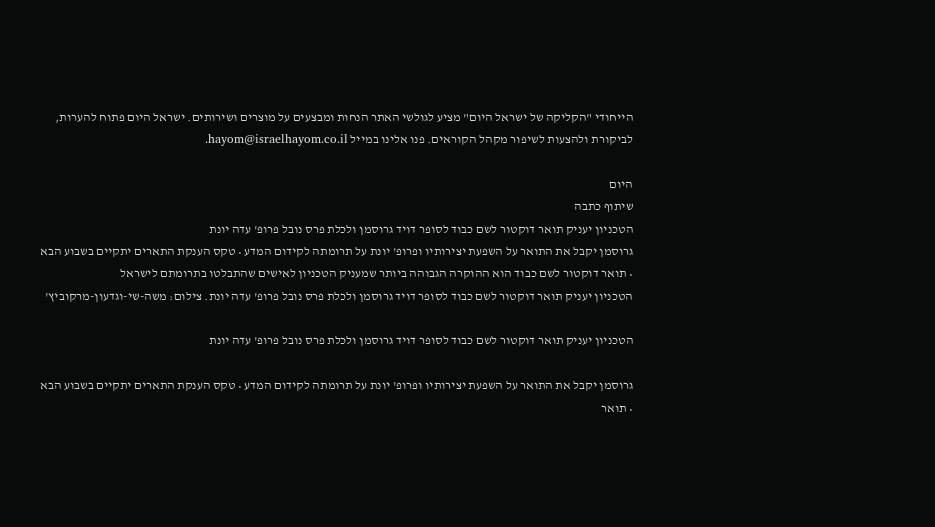הייחודי "הקליקה של ישראל היום" מציע לגולשי האתר הנחות ומבצעים על מוצרים ושירותים. ישראל היום פתוח להערות, לביקורת ולהצעות לשיפור מקהל הקוראים. פנו אלינו במייל hayom@israelhayom.co.il.

היום
שיתוף כתבה
הטכניון יעניק תואר דוקטור לשם כבוד לסופר דויד גרוסמן ולכלת פרס נובל פרופ' עדה יונת
גרוסמן יקבל את התואר על השפעת יצירותיו ופרופ' יונת על תרומתה לקידום המדע • טקס הענקת התארים יתקיים בשבוע הבא • תואר דוקטור לשם כבוד הוא ההוקרה הגבוהה ביותר שמעניק הטכניון לאישים שהתבלטו בתרומתם לישראל
הטכניון יעניק תואר דוקטור לשם כבוד לסופר דויד גרוסמן ולכלת פרס נובל פרופ' עדה יונת. צילום: משה-שי-וגדעון-מרקוביץ'

הטכניון יעניק תואר דוקטור לשם כבוד לסופר דויד גרוסמן ולכלת פרס נובל פרופ' עדה יונת

גרוסמן יקבל את התואר על השפעת יצירותיו ופרופ' יונת על תרומתה לקידום המדע • טקס הענקת התארים יתקיים בשבוע הבא • תואר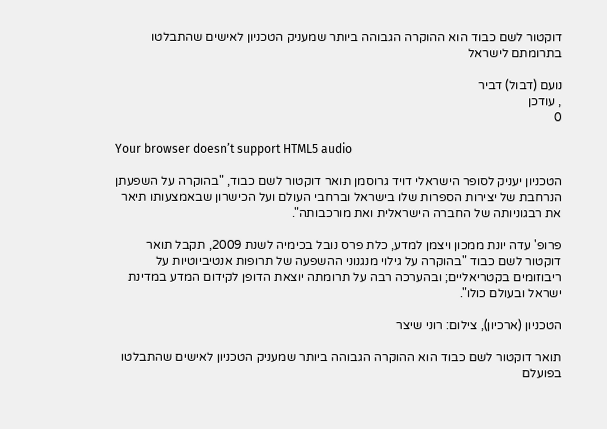דוקטור לשם כבוד הוא ההוקרה הגבוהה ביותר שמעניק הטכניון לאישים שהתבלטו בתרומתם לישראל

נועם (דבול) דביר
, עודכן
0

Your browser doesn’t support HTML5 audio

הטכניון יעניק לסופר הישראלי דויד גרוסמן תואר דוקטור לשם כבוד, "בהוקרה על השפעתן הנרחבת של יצירות הספרות שלו בישראל וברחבי העולם ועל הכישרון שבאמצעותו תיאר את רבגוניותה של החברה הישראלית ואת מורכבותה".

פרופ' עדה יונת ממכון ויצמן למדע, כלת פרס נובל בכימיה לשנת 2009, תקבל תואר דוקטור לשם כבוד "בהוקרה על גילוי מנגנוני ההשפעה של תרופות אנטיביוטיות על ריבוזומים בקטריאליים; ובהערכה רבה על תרומתה יוצאת הדופן לקידום המדע במדינת ישראל ובעולם כולו".

הטכניון (ארכיון), צילום: רוני שיצר

תואר דוקטור לשם כבוד הוא ההוקרה הגבוהה ביותר שמעניק הטכניון לאישים שהתבלטו בפועלם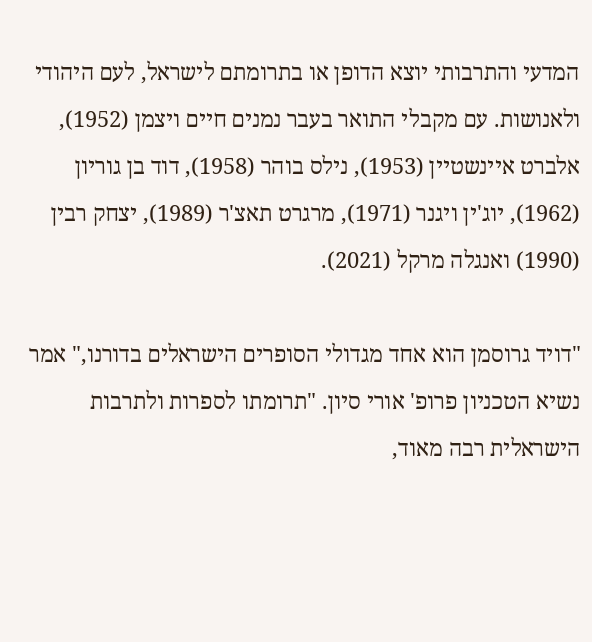המדעי והתרבותי יוצא הדופן או בתרומתם לישראל, לעם היהודי ולאנושות. עם מקבלי התואר בעבר נמנים חיים ויצמן (1952), אלברט איינשטיין (1953), נילס בוהר (1958), דוד בן גוריון (1962), יוג'ין ויגנר (1971), מרגרט תאצ'ר (1989), יצחק רבין (1990) ואנגלה מרקל (2021).

"דויד גרוסמן הוא אחד מגדולי הסופרים הישראלים בדורנו," אמר נשיא הטכניון פרופ' אורי סיון. "תרומתו לספרות ולתרבות הישראלית רבה מאוד,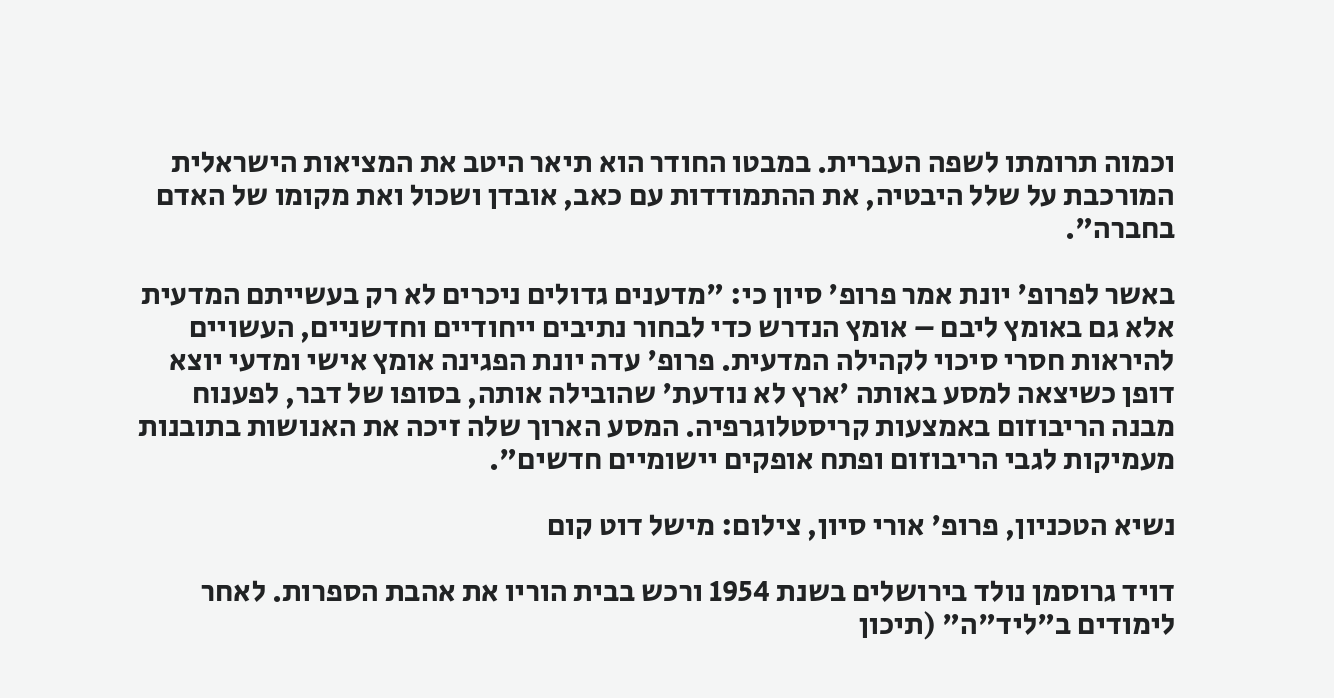וכמוה תרומתו לשפה העברית. במבטו החודר הוא תיאר היטב את המציאות הישראלית המורכבת על שלל היבטיה, את ההתמודדות עם כאב, אובדן ושכול ואת מקומו של האדם בחברה".

באשר לפרופ' יונת אמר פרופ' סיון כי: "מדענים גדולים ניכרים לא רק בעשייתם המדעית אלא גם באומץ ליבם – אומץ הנדרש כדי לבחור נתיבים ייחודיים וחדשניים, העשויים להיראות חסרי סיכוי לקהילה המדעית. פרופ' עדה יונת הפגינה אומץ אישי ומדעי יוצא דופן כשיצאה למסע באותה 'ארץ לא נודעת' שהובילה אותה, בסופו של דבר, לפענוח מבנה הריבוזום באמצעות קריסטלוגרפיה. המסע הארוך שלה זיכה את האנושות בתובנות מעמיקות לגבי הריבוזום ופתח אופקים יישומיים חדשים".

נשיא הטכניון, פרופ' אורי סיון, צילום: מישל דוט קום

דויד גרוסמן נולד בירושלים בשנת 1954 ורכש בבית הוריו את אהבת הספרות. לאחר לימודים ב"ליד"ה" (תיכון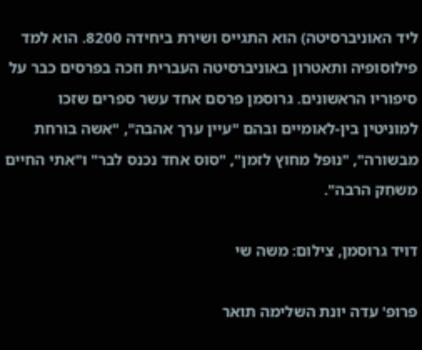ליד האוניברסיטה) הוא התגייס ושירת ביחידה 8200. הוא למד פילוסופיה ותאטרון באוניברסיטה העברית וזכה בפרסים כבר על סיפוריו הראשונים. גרוסמן פרסם אחד עשר ספרים שזכו למוניטין בין-לאומיים ובהם "עיין ערך אהבה", "אשה בורחת מבשורה", "נופל מחוץ לזמן", "סוס אחד נכנס לבר" ו"אִתי החיים משחֵק הרבה".

דויד גרוסמן, צילום: משה שי

פרופ' עדה יונת השלימה תואר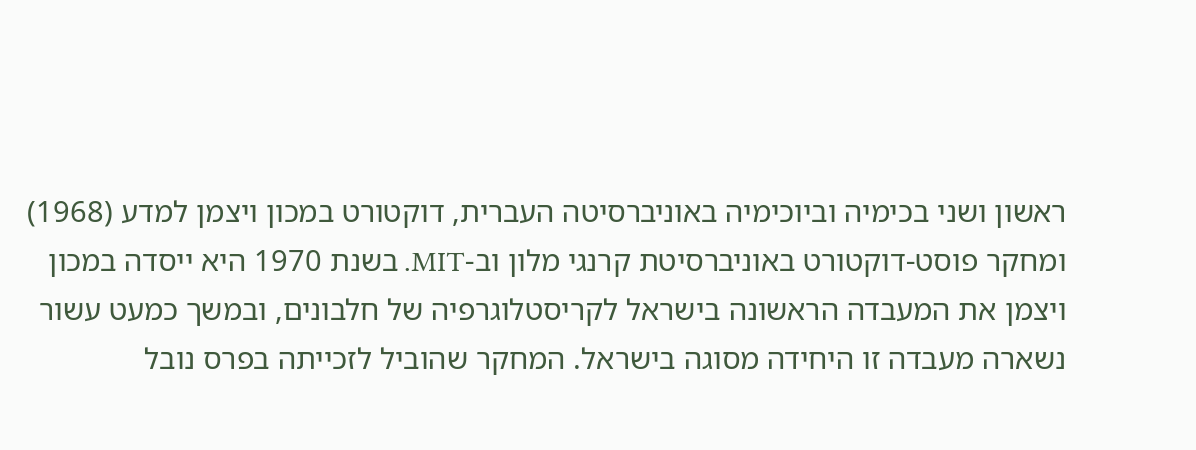ראשון ושני בכימיה וביוכימיה באוניברסיטה העברית, דוקטורט במכון ויצמן למדע (1968) ומחקר פוסט-דוקטורט באוניברסיטת קרנגי מלון וב-MIT. בשנת 1970 היא ייסדה במכון ויצמן את המעבדה הראשונה בישראל לקריסטלוגרפיה של חלבונים, ובמשך כמעט עשור נשארה מעבדה זו היחידה מסוגה בישראל. המחקר שהוביל לזכייתה בפרס נובל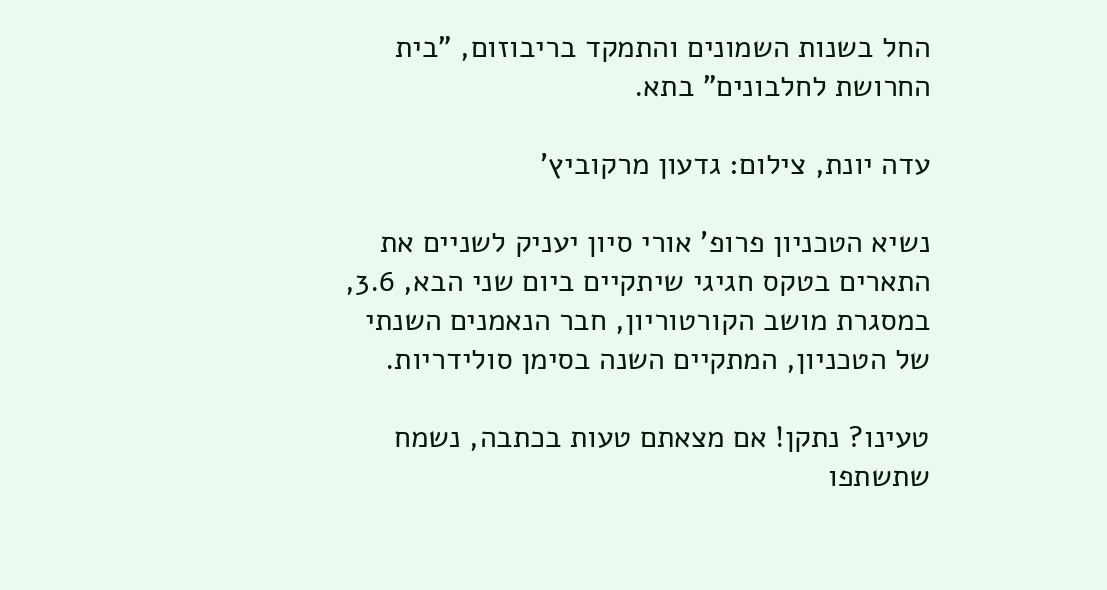החל בשנות השמונים והתמקד בריבוזום, "בית החרושת לחלבונים" בתא.

עדה יונת, צילום: גדעון מרקוביץ'

נשיא הטכניון פרופ' אורי סיון יעניק לשניים את התארים בטקס חגיגי שיתקיים ביום שני הבא, 3.6, במסגרת מושב הקורטוריון, חבר הנאמנים השנתי של הטכניון, המתקיים השנה בסימן סולידריות.

טעינו? נתקן! אם מצאתם טעות בכתבה, נשמח שתשתפו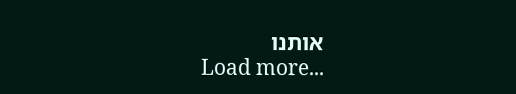אותנו
Load more...